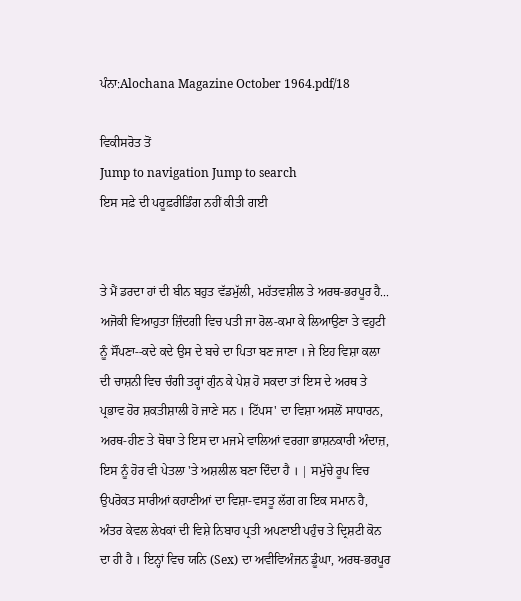ਪੰਨਾ:Alochana Magazine October 1964.pdf/18

ਵਿਕੀਸਰੋਤ ਤੋਂ
Jump to navigation Jump to search
ਇਸ ਸਫ਼ੇ ਦੀ ਪਰੂਫ਼ਰੀਡਿੰਗ ਨਹੀਂ ਕੀਤੀ ਗਈ


ਤੇ ਮੈਂ ਡਰਦਾ ਹਾਂ ਦੀ ਬੀਨ ਬਹੁਤ ਵੱਡਮੁੱਲੀ, ਮਹੱਤਵਸ਼ੀਲ ਤੇ ਅਰਥ-ਭਰਪੂਰ ਹੈ... ਅਜੋਕੀ ਵਿਆਹੁਤਾ ਜ਼ਿੰਦਗੀ ਵਿਚ ਪਤੀ ਜਾ ਰੋਲ-ਕਮਾ ਕੇ ਲਿਆਉਣਾ ਤੇ ਵਹੁਟੀ ਨੂੰ ਸੌਂਪਣਾ--ਕਦੇ ਕਦੇ ਉਸ ਦੇ ਬਚੇ ਦਾ ਪਿਤਾ ਬਣ ਜਾਣਾ । ਜੇ ਇਹ ਵਿਸ਼ਾ ਕਲਾ ਦੀ ਚਾਸ਼ਨੀ ਵਿਚ ਚੰਗੀ ਤਰ੍ਹਾਂ ਗੁੰਨ ਕੇ ਪੇਸ਼ ਹੋ ਸਕਦਾ ਤਾਂ ਇਸ ਦੇ ਅਰਥ ਤੇ ਪ੍ਰਭਾਵ ਹੋਰ ਸ਼ਕਤੀਸ਼ਾਲੀ ਹੋ ਜਾਣੇ ਸਨ । ਟਿੱਪਸ' ਦਾ ਵਿਸ਼ਾ ਅਸਲੋਂ ਸਾਧਾਰਨ, ਅਰਥ-ਹੀਣ ਤੇ ਥੋਥਾ ਤੇ ਇਸ ਦਾ ਮਜਮੇ ਵਾਲਿਆਂ ਵਰਗਾ ਭਾਸ਼ਨਕਾਰੀ ਅੰਦਾਜ਼, ਇਸ ਨੂੰ ਹੋਰ ਵੀ ਪੇਤਲਾ 'ਤੇ ਅਸ਼ਲੀਲ ਬਣਾ ਦਿੰਦਾ ਹੈ । | ਸਮੁੱਚੇ ਰੂਪ ਵਿਚ ਉਪਰੋਕਤ ਸਾਰੀਆਂ ਕਹਾਣੀਆਂ ਦਾ ਵਿਸ਼ਾ-ਵਸਤੂ ਲੱਗ ਗ ਇਕ ਸਮਾਨ ਹੈ, ਅੰਤਰ ਕੇਵਲ ਲੇਖਕਾਂ ਦੀ ਵਿਸ਼ੇ ਨਿਬਾਹ ਪ੍ਰਤੀ ਅਪਣਾਈ ਪਹੁੰਚ ਤੇ ਦ੍ਰਿਸ਼ਟੀ ਕੋਨ ਦਾ ਹੀ ਹੈ । ਇਨ੍ਹਾਂ ਵਿਚ ਯਨਿ (Sex) ਦਾ ਅਵੀਵਿਅੰਜਨ ਡੂੰਘਾ, ਅਰਥ-ਭਰਪੂਰ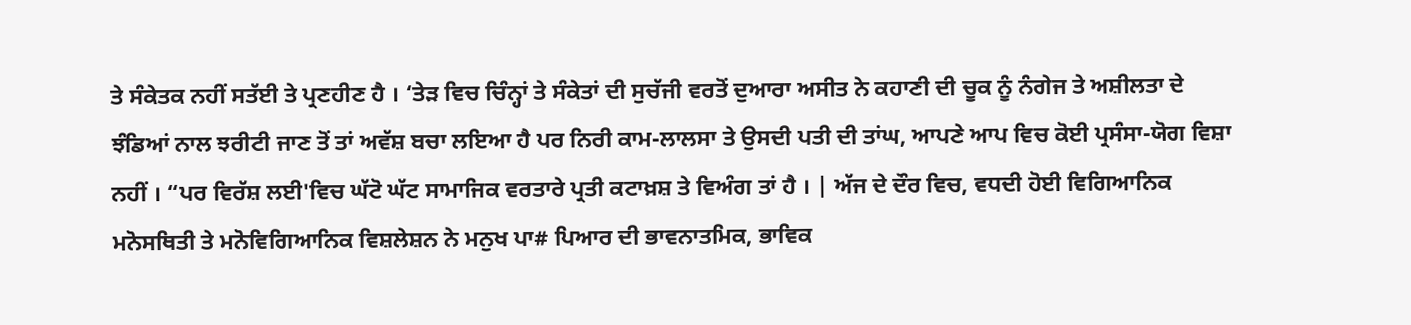ਤੇ ਸੰਕੇਤਕ ਨਹੀਂ ਸਤੱਈ ਤੇ ਪ੍ਰਣਹੀਣ ਹੈ । ‘ਤੇੜ ਵਿਚ ਚਿੰਨ੍ਹਾਂ ਤੇ ਸੰਕੇਤਾਂ ਦੀ ਸੁਚੱਜੀ ਵਰਤੋਂ ਦੁਆਰਾ ਅਸੀਤ ਨੇ ਕਹਾਣੀ ਦੀ ਚੂਕ ਨੂੰ ਨੰਗੇਜ ਤੇ ਅਸ਼ੀਲਤਾ ਦੇ ਝੰਡਿਆਂ ਨਾਲ ਝਰੀਟੀ ਜਾਣ ਤੋਂ ਤਾਂ ਅਵੱਸ਼ ਬਚਾ ਲਇਆ ਹੈ ਪਰ ਨਿਰੀ ਕਾਮ-ਲਾਲਸਾ ਤੇ ਉਸਦੀ ਪਤੀ ਦੀ ਤਾਂਘ, ਆਪਣੇ ਆਪ ਵਿਚ ਕੋਈ ਪ੍ਰਸੰਸਾ-ਯੋਗ ਵਿਸ਼ਾ ਨਹੀਂ । “ਪਰ ਵਿਰੱਸ਼ ਲਈ'ਵਿਚ ਘੱਟੋ ਘੱਟ ਸਾਮਾਜਿਕ ਵਰਤਾਰੇ ਪ੍ਰਤੀ ਕਟਾਖ਼ਸ਼ ਤੇ ਵਿਅੰਗ ਤਾਂ ਹੈ । | ਅੱਜ ਦੇ ਦੌਰ ਵਿਚ, ਵਧਦੀ ਹੋਈ ਵਿਗਿਆਨਿਕ ਮਨੋਸਥਿਤੀ ਤੇ ਮਨੋਵਿਗਿਆਨਿਕ ਵਿਸ਼ਲੇਸ਼ਨ ਨੇ ਮਨੁਖ ਪਾ# ਪਿਆਰ ਦੀ ਭਾਵਨਾਤਮਿਕ, ਭਾਵਿਕ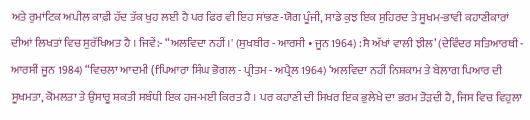ਅਤੇ ਰੁਮਾਂਟਿਕ ਅਪੀਲ ਕਾਫ਼ੀ ਹੱਦ ਤੱਕ ਖੁਹ ਲਈ ਹੈ ਪਰ ਫਿਰ ਵੀ ਇਹ ਸਾਂਭਣ-ਯੋਗ ਪੂੰਜੀ, ਸਾਡੇ ਕੁਝ ਇਕ ਸੁਹਿਰਦ ਤੇ ਸੂਖਮ-ਭਾਵੀ ਕਹਾਣੀਕਾਰਾਂ ਦੀਆਂ ਲਿਖਤਾਂ ਵਿਚ ਸੁਰੱਖਿਅਤ ਹੈ । ਜਿਵੇਂ:- “ਅਲਵਿਦਾ ਨਹੀਂ।' (ਸੁਖਬੀਰ - ਆਰਸੀ • ਜੂਨ 1964) :ਸੈ ਅੱਖਾਂ ਵਾਲੀ ਝੀਲ’ (ਦੇਵਿੰਦਰ ਸਤਿਆਰਥੀ - ਆਰਸੀਂ ਜੂਨ 1984) “ਵਿਚਲਾ ਆਦਮੀ (fਪਿਆਰਾ ਸਿੰਘ ਭੋਗਲ - ਪ੍ਰੀਤਮ - ਅਪ੍ਰੈਲ 1964) ‘ਅਲਵਿਦਾ ਨਹੀਂ ਨਿਸ਼ਕਾਮ ਤੇ ਬੇਲਾਗ ਪਿਆਰ ਦੀ ਸੂਖਮਤਾ, ਕੋਮਲਤਾ ਤੇ ਉਸਾਰੂ ਸ਼ਕਤੀ ਸਬੰਧੀ ਇਕ ਹਜ-ਮਈ ਕਿਰਤ ਹੈ । ਪਰ ਕਹਾਣੀ ਦੀ ਸਿਖਰ ਇਕ ਭੁਲੇਖੇ ਦਾ ਭਰਮ ਤੋੜਦੀ ਹੈ, ਜਿਸ ਵਿਚ ਵਿਹੁਲਾ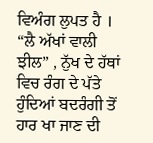ਵਿਅੰਗ ਲੁਪਤ ਹੈ । “ਲੈ ਅੱਖਾਂ ਵਾਲੀ ਝੀਲ” , ਨੁੱਖ ਦੇ ਹੱਥਾਂ ਵਿਚ ਰੰਗ ਦੇ ਪੱਤੇ ਹੁੰਦਿਆਂ ਬਦਰੰਗੀ ਤੋਂ ਹਾਰ ਖਾ ਜਾਣ ਦੀ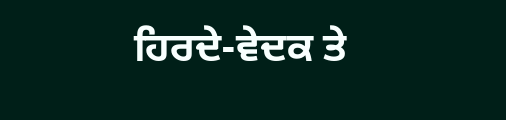ਹਿਰਦੇ-ਵੇਦਕ ਤੇ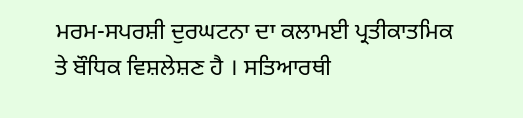ਮਰਮ-ਸਪਰਸ਼ੀ ਦੁਰਘਟਨਾ ਦਾ ਕਲਾਮਈ ਪ੍ਰਤੀਕਾਤਮਿਕ ਤੇ ਬੌਧਿਕ ਵਿਸ਼ਲੇਸ਼ਣ ਹੈ । ਸਤਿਆਰਥੀ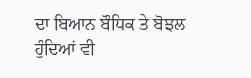ਦਾ ਬਿਆਨ ਬੌਧਿਕ ਤੇ ਬੋਝਲ ਹੁੰਦਿਆਂ ਵੀ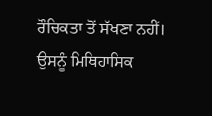ਰੌਚਿਕਤਾ ਤੋਂ ਸੱਖਣਾ ਨਹੀਂ। ਉਸਨੂੰ ਮਿਥਿਹਾਸਿਕ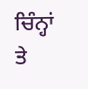ਚਿੰਨ੍ਹਾਂ ਤੇ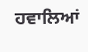ਹਵਾਲਿਆਂ